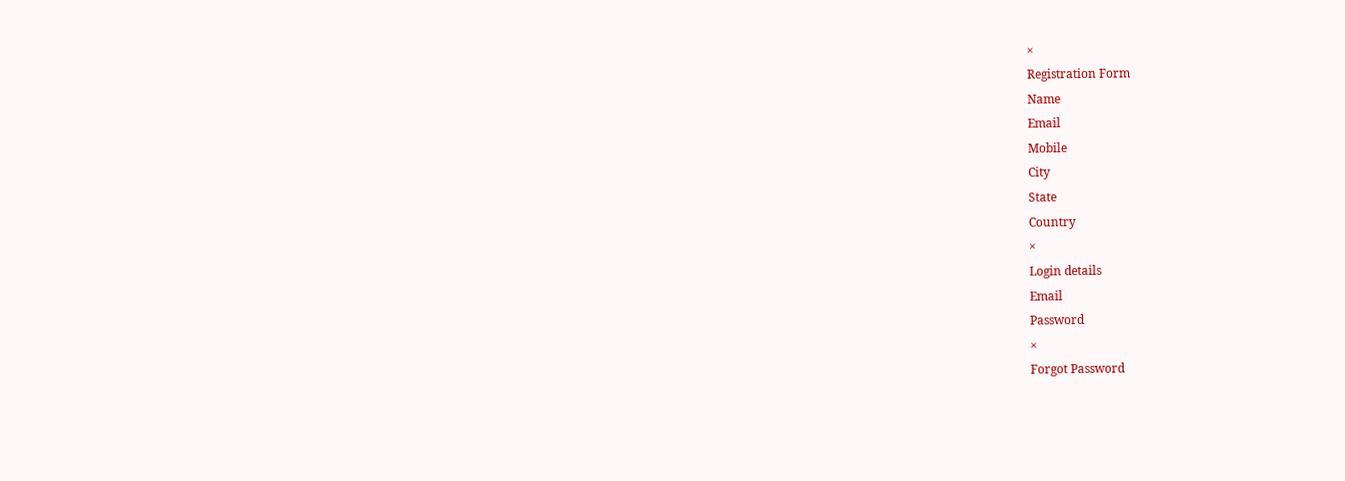×
Registration Form
Name
Email
Mobile
City
State
Country
×
Login details
Email
Password
×
Forgot Password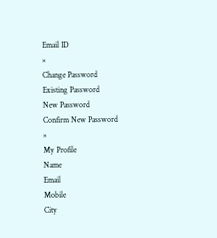Email ID
×
Change Password
Existing Password
New Password
Confirm New Password
×
My Profile
Name
Email
Mobile
City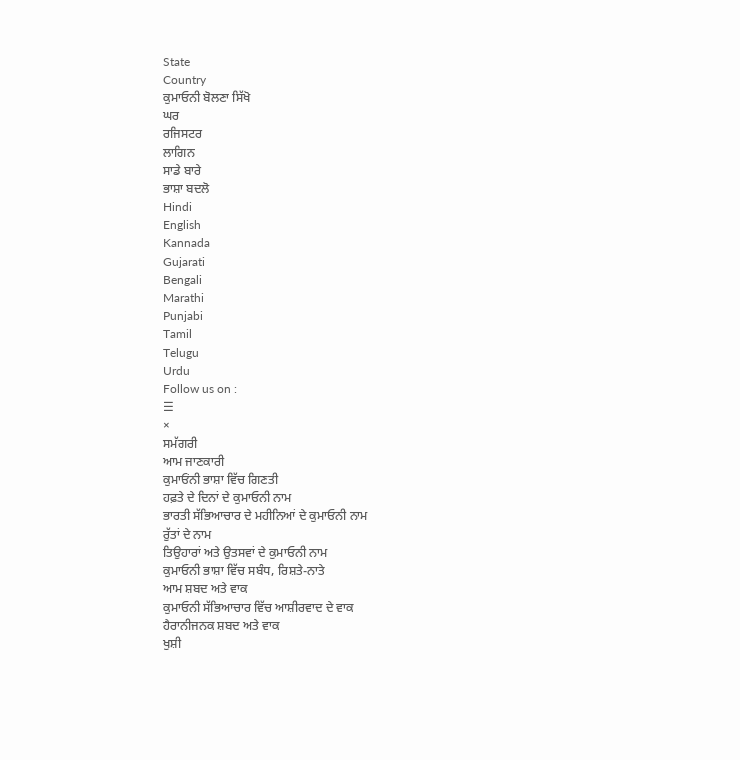State
Country
ਕੁਮਾਓਨੀ ਬੋਲਣਾ ਸਿੱਖੋ
ਘਰ
ਰਜਿਸਟਰ
ਲਾਗਿਨ
ਸਾਡੇ ਬਾਰੇ
ਭਾਸ਼ਾ ਬਦਲੋ
Hindi
English
Kannada
Gujarati
Bengali
Marathi
Punjabi
Tamil
Telugu
Urdu
Follow us on :
☰
×
ਸਮੱਗਰੀ
ਆਮ ਜਾਣਕਾਰੀ
ਕੁਮਾਓਂਨੀ ਭਾਸ਼ਾ ਵਿੱਚ ਗਿਣਤੀ
ਹਫ਼ਤੇ ਦੇ ਦਿਨਾਂ ਦੇ ਕੁਮਾਓਨੀ ਨਾਮ
ਭਾਰਤੀ ਸੱਭਿਆਚਾਰ ਦੇ ਮਹੀਨਿਆਂ ਦੇ ਕੁਮਾਓਨੀ ਨਾਮ
ਰੁੱਤਾਂ ਦੇ ਨਾਮ
ਤਿਉਹਾਰਾਂ ਅਤੇ ਉਤਸਵਾਂ ਦੇ ਕੁਮਾਓਨੀ ਨਾਮ
ਕੁਮਾਓਨੀ ਭਾਸ਼ਾ ਵਿੱਚ ਸਬੰਧ, ਰਿਸ਼ਤੇ-ਨਾਤੇ
ਆਮ ਸ਼ਬਦ ਅਤੇ ਵਾਕ
ਕੁਮਾਓਨੀ ਸੱਭਿਆਚਾਰ ਵਿੱਚ ਆਸ਼ੀਰਵਾਦ ਦੇ ਵਾਕ
ਹੈਰਾਨੀਜਨਕ ਸ਼ਬਦ ਅਤੇ ਵਾਕ
ਖੁਸ਼ੀ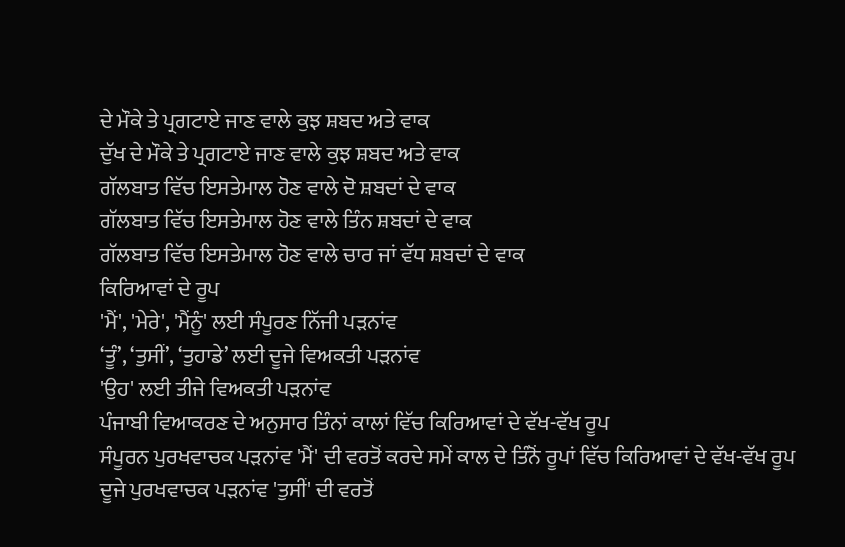ਦੇ ਮੌਕੇ ਤੇ ਪ੍ਰਗਟਾਏ ਜਾਣ ਵਾਲੇ ਕੁਝ ਸ਼ਬਦ ਅਤੇ ਵਾਕ
ਦੁੱਖ ਦੇ ਮੌਕੇ ਤੇ ਪ੍ਰਗਟਾਏ ਜਾਣ ਵਾਲੇ ਕੁਝ ਸ਼ਬਦ ਅਤੇ ਵਾਕ
ਗੱਲਬਾਤ ਵਿੱਚ ਇਸਤੇਮਾਲ ਹੋਣ ਵਾਲੇ ਦੋ ਸ਼ਬਦਾਂ ਦੇ ਵਾਕ
ਗੱਲਬਾਤ ਵਿੱਚ ਇਸਤੇਮਾਲ ਹੋਣ ਵਾਲੇ ਤਿੰਨ ਸ਼ਬਦਾਂ ਦੇ ਵਾਕ
ਗੱਲਬਾਤ ਵਿੱਚ ਇਸਤੇਮਾਲ ਹੋਣ ਵਾਲੇ ਚਾਰ ਜਾਂ ਵੱਧ ਸ਼ਬਦਾਂ ਦੇ ਵਾਕ
ਕਿਰਿਆਵਾਂ ਦੇ ਰੂਪ
'ਮੈਂ', 'ਮੇਰੇ', 'ਮੈਂਨੂੰ' ਲਈ ਸੰਪੂਰਣ ਨਿੱਜੀ ਪੜਨਾਂਵ
‘ਤੂੰ’, ‘ਤੁਸੀਂ’, ‘ਤੁਹਾਡੇ’ ਲਈ ਦੂਜੇ ਵਿਅਕਤੀ ਪੜਨਾਂਵ
'ਉਹ' ਲਈ ਤੀਜੇ ਵਿਅਕਤੀ ਪੜਨਾਂਵ
ਪੰਜਾਬੀ ਵਿਆਕਰਣ ਦੇ ਅਨੁਸਾਰ ਤਿੰਨਾਂ ਕਾਲਾਂ ਵਿੱਚ ਕਿਰਿਆਵਾਂ ਦੇ ਵੱਖ-ਵੱਖ ਰੂਪ
ਸੰਪੂਰਨ ਪੁਰਖਵਾਚਕ ਪੜਨਾਂਵ 'ਮੈਂ' ਦੀ ਵਰਤੋਂ ਕਰਦੇ ਸਮੇਂ ਕਾਲ ਦੇ ਤਿੰਨੋਂ ਰੂਪਾਂ ਵਿੱਚ ਕਿਰਿਆਵਾਂ ਦੇ ਵੱਖ-ਵੱਖ ਰੂਪ
ਦੂਜੇ ਪੁਰਖਵਾਚਕ ਪੜਨਾਂਵ 'ਤੁਸੀਂ' ਦੀ ਵਰਤੋਂ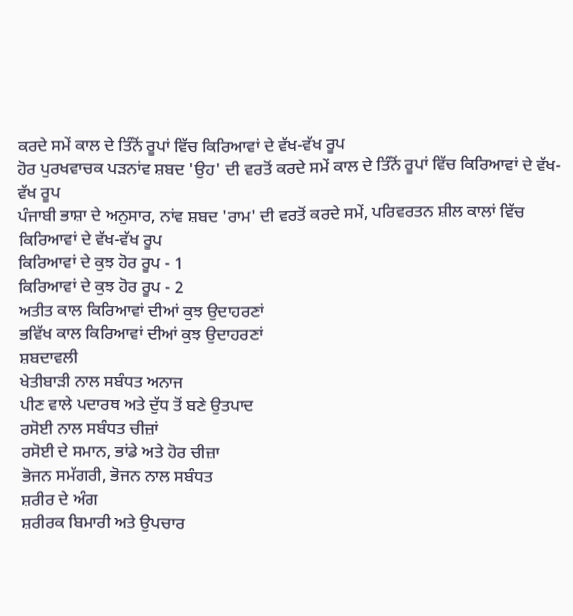ਕਰਦੇ ਸਮੇਂ ਕਾਲ ਦੇ ਤਿੰਨੋਂ ਰੂਪਾਂ ਵਿੱਚ ਕਿਰਿਆਵਾਂ ਦੇ ਵੱਖ-ਵੱਖ ਰੂਪ
ਹੋਰ ਪੁਰਖਵਾਚਕ ਪੜਨਾਂਵ ਸ਼ਬਦ 'ਉਹ' ਦੀ ਵਰਤੋਂ ਕਰਦੇ ਸਮੇਂ ਕਾਲ ਦੇ ਤਿੰਨੋਂ ਰੂਪਾਂ ਵਿੱਚ ਕਿਰਿਆਵਾਂ ਦੇ ਵੱਖ-ਵੱਖ ਰੂਪ
ਪੰਜਾਬੀ ਭਾਸ਼ਾ ਦੇ ਅਨੁਸਾਰ, ਨਾਂਵ ਸ਼ਬਦ 'ਰਾਮ' ਦੀ ਵਰਤੋਂ ਕਰਦੇ ਸਮੇਂ, ਪਰਿਵਰਤਨ ਸ਼ੀਲ ਕਾਲਾਂ ਵਿੱਚ ਕਿਰਿਆਵਾਂ ਦੇ ਵੱਖ-ਵੱਖ ਰੂਪ
ਕਿਰਿਆਵਾਂ ਦੇ ਕੁਝ ਹੋਰ ਰੂਪ - 1
ਕਿਰਿਆਵਾਂ ਦੇ ਕੁਝ ਹੋਰ ਰੂਪ - 2
ਅਤੀਤ ਕਾਲ ਕਿਰਿਆਵਾਂ ਦੀਆਂ ਕੁਝ ਉਦਾਹਰਣਾਂ
ਭਵਿੱਖ ਕਾਲ ਕਿਰਿਆਵਾਂ ਦੀਆਂ ਕੁਝ ਉਦਾਹਰਣਾਂ
ਸ਼ਬਦਾਵਲੀ
ਖੇਤੀਬਾੜੀ ਨਾਲ ਸਬੰਧਤ ਅਨਾਜ
ਪੀਣ ਵਾਲੇ ਪਦਾਰਥ ਅਤੇ ਦੁੱਧ ਤੋਂ ਬਣੇ ਉਤਪਾਦ
ਰਸੋਈ ਨਾਲ ਸਬੰਧਤ ਚੀਜ਼ਾਂ
ਰਸੋਈ ਦੇ ਸਮਾਨ, ਭਾਂਡੇ ਅਤੇ ਹੋਰ ਚੀਜ਼ਾ
ਭੋਜਨ ਸਮੱਗਰੀ, ਭੋਜਨ ਨਾਲ ਸਬੰਧਤ
ਸ਼ਰੀਰ ਦੇ ਅੰਗ
ਸ਼ਰੀਰਕ ਬਿਮਾਰੀ ਅਤੇ ਉਪਚਾਰ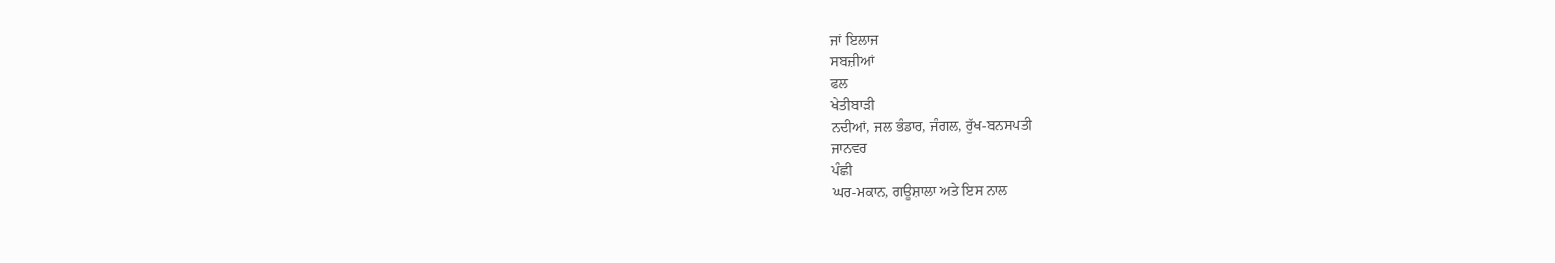ਜਾਂ ਇਲਾਜ
ਸਬਜ਼ੀਆਂ
ਫਲ
ਖੇਤੀਬਾੜੀ
ਨਦੀਆਂ, ਜਲ ਭੰਡਾਰ, ਜੰਗਲ, ਰੁੱਖ-ਬਨਸਪਤੀ
ਜਾਨਵਰ
ਪੰਛੀ
ਘਰ-ਮਕਾਨ, ਗਊਸ਼ਾਲਾ ਅਤੇ ਇਸ ਨਾਲ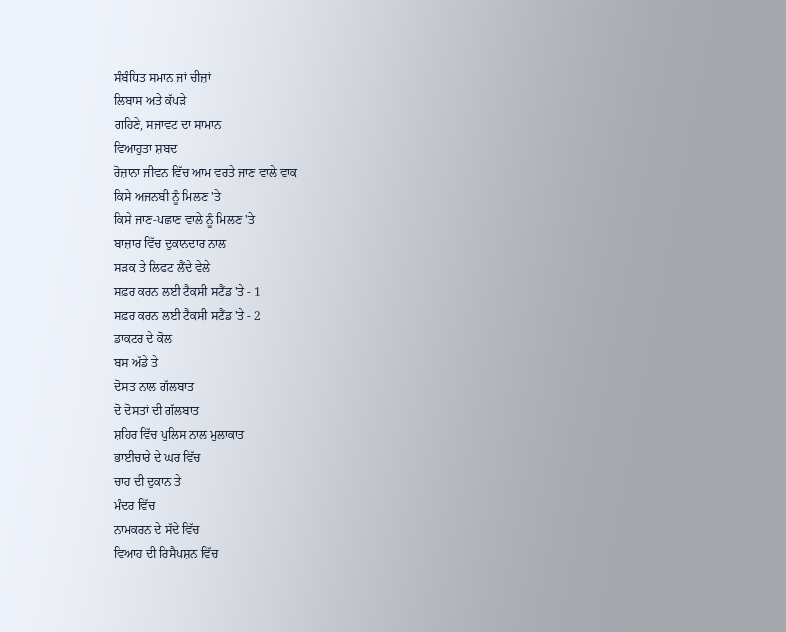ਸੰਬੰਧਿਤ ਸਮਾਨ ਜਾਂ ਚੀਜ਼ਾਂ
ਲਿਬਾਸ ਅਤੇ ਕੱਪੜੇ
ਗਹਿਣੇ, ਸਜਾਵਟ ਦਾ ਸਾਮਾਨ
ਵਿਆਹੁਤਾ ਸ਼ਬਦ
ਰੋਜ਼ਾਨਾ ਜੀਵਨ ਵਿੱਚ ਆਮ ਵਰਤੇ ਜਾਣ ਵਾਲੇ ਵਾਕ
ਕਿਸੇ ਅਜਨਬੀ ਨੂੰ ਮਿਲਣ 'ਤੇ
ਕਿਸੇ ਜਾਣ-ਪਛਾਣ ਵਾਲੇ ਨੂੰ ਮਿਲਣ 'ਤੇ
ਬਾਜ਼ਾਰ ਵਿੱਚ ਦੁਕਾਨਦਾਰ ਨਾਲ
ਸੜਕ ਤੇ ਲਿਫਟ ਲੈਂਦੇ ਵੇਲੇ
ਸਫ਼ਰ ਕਰਨ ਲਈ ਟੈਕਸੀ ਸਟੈਂਡ 'ਤੇ - 1
ਸਫ਼ਰ ਕਰਨ ਲਈ ਟੈਕਸੀ ਸਟੈਂਡ 'ਤੇ - 2
ਡਾਕਟਰ ਦੇ ਕੋਲ
ਬਸ ਅੱਡੇ ਤੇ
ਦੋਸਤ ਨਾਲ ਗੱਲਬਾਤ
ਦੋ ਦੋਸਤਾਂ ਦੀ ਗੱਲਬਾਤ
ਸ਼ਹਿਰ ਵਿੱਚ ਪੁਲਿਸ ਨਾਲ ਮੁਲਾਕਾਤ
ਭਾਈਚਾਰੇ ਦੇ ਘਰ ਵਿੱਚ
ਚਾਹ ਦੀ ਦੁਕਾਨ ਤੇ
ਮੰਦਰ ਵਿੱਚ
ਨਾਮਕਰਨ ਦੇ ਸੱਦੇ ਵਿੱਚ
ਵਿਆਹ ਦੀ ਰਿਸੈਪਸ਼ਨ ਵਿੱਚ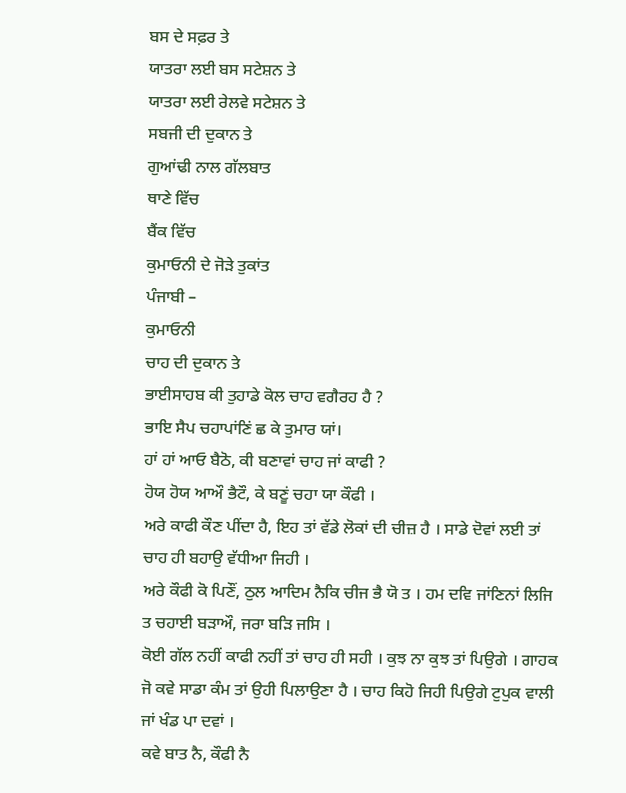ਬਸ ਦੇ ਸਫ਼ਰ ਤੇ
ਯਾਤਰਾ ਲਈ ਬਸ ਸਟੇਸ਼ਨ ਤੇ
ਯਾਤਰਾ ਲਈ ਰੇਲਵੇ ਸਟੇਸ਼ਨ ਤੇ
ਸਬਜੀ ਦੀ ਦੁਕਾਨ ਤੇ
ਗੁਆਂਢੀ ਨਾਲ ਗੱਲਬਾਤ
ਥਾਣੇ ਵਿੱਚ
ਬੈਂਕ ਵਿੱਚ
ਕੁਮਾਓਨੀ ਦੇ ਜੋੜੇ ਤੁਕਾਂਤ
ਪੰਜਾਬੀ –
ਕੁਮਾਓਨੀ
ਚਾਹ ਦੀ ਦੁਕਾਨ ਤੇ
ਭਾਈਸਾਹਬ ਕੀ ਤੁਹਾਡੇ ਕੋਲ ਚਾਹ ਵਗੈਰਹ ਹੈ ?
ਭਾਇ ਸੈਪ ਚਹਾਪਾਂਣਿਂ ਛ ਕੇ ਤੁਮਾਰ ਯਾਂ।
ਹਾਂ ਹਾਂ ਆਓ ਬੈਠੋ, ਕੀ ਬਣਾਵਾਂ ਚਾਹ ਜਾਂ ਕਾਫੀ ?
ਹੋਯ ਹੋਯ ਆਔ ਭੈਟੌ, ਕੇ ਬਣੂਂ ਚਹਾ ਯਾ ਕੌਫੀ ।
ਅਰੇ ਕਾਫੀ ਕੌਣ ਪੀਂਦਾ ਹੈ, ਇਹ ਤਾਂ ਵੱਡੇ ਲੋਕਾਂ ਦੀ ਚੀਜ਼ ਹੈ । ਸਾਡੇ ਦੋਵਾਂ ਲਈ ਤਾਂ ਚਾਹ ਹੀ ਬਹਾਉ ਵੱਧੀਆ ਜਿਹੀ ।
ਅਰੇ ਕੌਫੀ ਕੋ ਪਿਣੌਂ, ਠੁਲ ਆਦਿਮ ਨੈਕਿ ਚੀਜ ਭੈ ਯੋ ਤ । ਹਮ ਦਵਿ ਜਾਂਣਿਨਾਂ ਲਿਜਿ ਤ ਚਹਾਈ ਬੜਾਔ, ਜਰਾ ਬੜਿ ਜਸਿ ।
ਕੋਈ ਗੱਲ ਨਹੀਂ ਕਾਫੀ ਨਹੀਂ ਤਾਂ ਚਾਹ ਹੀ ਸਹੀ । ਕੁਝ ਨਾ ਕੁਝ ਤਾਂ ਪਿਉਗੇ । ਗਾਹਕ ਜੋ ਕਵੇ ਸਾਡਾ ਕੰਮ ਤਾਂ ਉਹੀ ਪਿਲਾਉਣਾ ਹੈ । ਚਾਹ ਕਿਹੋ ਜਿਹੀ ਪਿਉਗੇ ਟੁਪੁਕ ਵਾਲੀ ਜਾਂ ਖੰਡ ਪਾ ਦਵਾਂ ।
ਕਵੇ ਬਾਤ ਨੈ, ਕੌਫੀ ਨੈ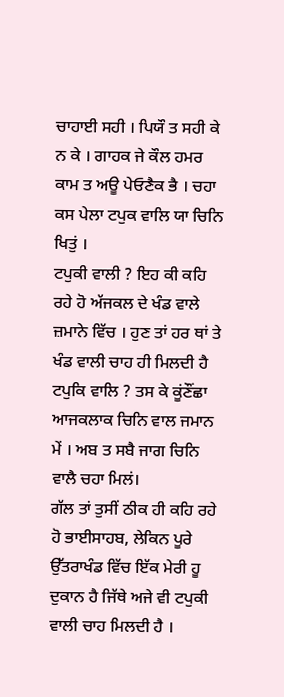ਚਾਹਾਈ ਸਹੀ । ਪਿਯੌ ਤ ਸਹੀ ਕੇ ਨ ਕੇ । ਗਾਹਕ ਜੇ ਕੌਲ ਹਮਰ ਕਾਮ ਤ ਅਊ ਪੇਓਣੈਕ ਭੈ । ਚਹਾ ਕਸ ਪੇਲਾ ਟਪੁਕ ਵਾਲਿ ਯਾ ਚਿਨਿ ਖਿਤੁਂ ।
ਟਪੁਕੀ ਵਾਲੀ ? ਇਹ ਕੀ ਕਹਿ ਰਹੇ ਹੋ ਅੱਜਕਲ ਦੇ ਖੰਡ ਵਾਲੇ ਜ਼ਮਾਨੇ ਵਿੱਚ । ਹੁਣ ਤਾਂ ਹਰ ਥਾਂ ਤੇ ਖੰਡ ਵਾਲੀ ਚਾਹ ਹੀ ਮਿਲਦੀ ਹੈ
ਟਪੁਕਿ ਵਾਲਿ ? ਤਸ ਕੇ ਕੂਂਣੌਂਛਾ ਆਜਕਲਾਕ ਚਿਨਿ ਵਾਲ ਜਮਾਨ ਮੇਂ । ਅਬ ਤ ਸਬੈ ਜਾਗ ਚਿਨਿ ਵਾਲੈ ਚਹਾ ਮਿਲਂ।
ਗੱਲ ਤਾਂ ਤੁਸੀਂ ਠੀਕ ਹੀ ਕਹਿ ਰਹੇ ਹੋ ਭਾਈਸਾਹਬ, ਲੇਕਿਨ ਪੂਰੇ ਉੱਤਰਾਖੰਡ ਵਿੱਚ ਇੱਕ ਮੇਰੀ ਹੂ ਦੁਕਾਨ ਹੈ ਜਿੱਥੇ ਅਜੇ ਵੀ ਟਪੁਕੀ ਵਾਲੀ ਚਾਹ ਮਿਲਦੀ ਹੈ ।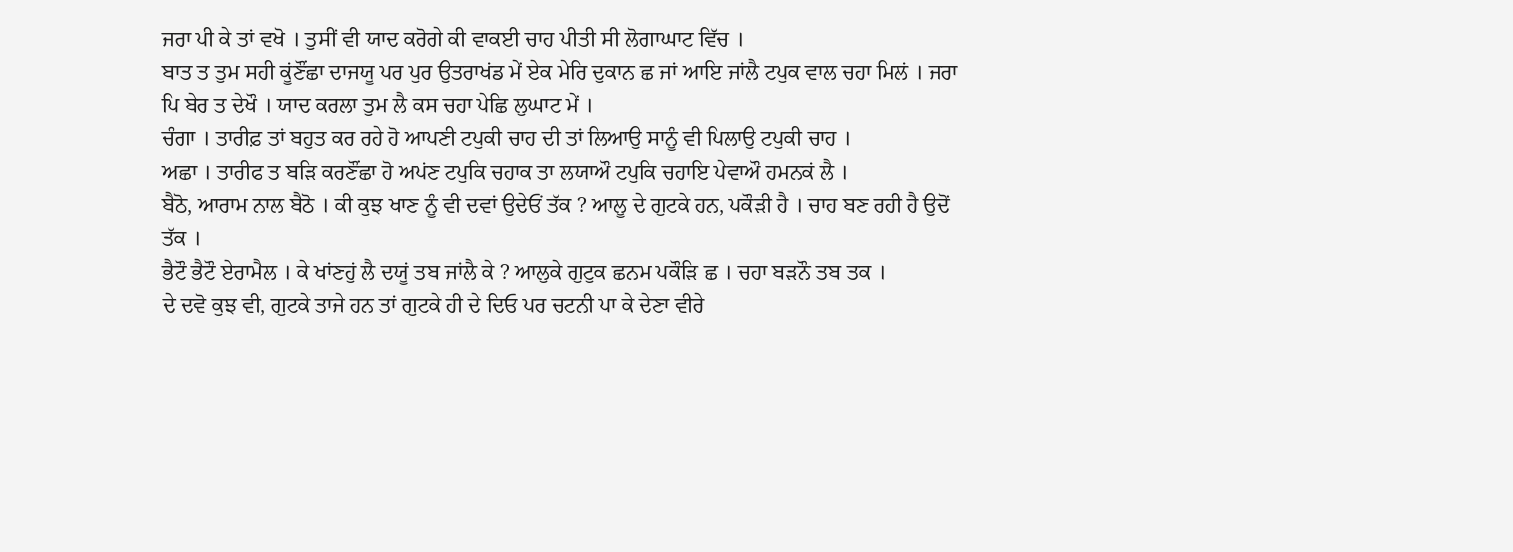ਜਰਾ ਪੀ ਕੇ ਤਾਂ ਵਖੋ । ਤੁਸੀਂ ਵੀ ਯਾਦ ਕਰੋਗੇ ਕੀ ਵਾਕਈ ਚਾਹ ਪੀਤੀ ਸੀ ਲੋਗਾਘਾਟ ਵਿੱਚ ।
ਬਾਤ ਤ ਤੁਮ ਸਹੀ ਕੂਂਣੌਂਛਾ ਦਾਜਯੂ ਪਰ ਪੁਰ ਉਤਰਾਖਂਡ ਮੇਂ ਏਕ ਮੇਰਿ ਦੁਕਾਨ ਛ ਜਾਂ ਆਇ ਜਾਂਲੈ ਟਪੁਕ ਵਾਲ ਚਹਾ ਮਿਲਂ । ਜਰਾ ਪਿ ਬੇਰ ਤ ਦੇਖੌ । ਯਾਦ ਕਰਲਾ ਤੁਮ ਲੈ ਕਸ ਚਹਾ ਪੇਛਿ ਲੁਘਾਟ ਮੇਂ ।
ਚੰਗਾ । ਤਾਰੀਫ਼ ਤਾਂ ਬਹੁਤ ਕਰ ਰਹੇ ਹੋ ਆਪਣੀ ਟਪੁਕੀ ਚਾਹ ਦੀ ਤਾਂ ਲਿਆਉ ਸਾਨੂੰ ਵੀ ਪਿਲਾਉ ਟਪੁਕੀ ਚਾਹ ।
ਅਛਾ । ਤਾਰੀਫ ਤ ਬੜਿ ਕਰਣੌਂਛਾ ਹੋ ਅਪਂਣ ਟਪੁਕਿ ਚਹਾਕ ਤਾ ਲਯਾਔ ਟਪੁਕਿ ਚਹਾਇ ਪੇਵਾਔ ਹਮਨਕਂ ਲੈ ।
ਬੈਠੋ, ਆਰਾਮ ਨਾਲ ਬੈਠੋ । ਕੀ ਕੁਝ ਖਾਣ ਨੂੰ ਵੀ ਦਵਾਂ ਉਦੇਓਂ ਤੱਕ ? ਆਲੂ ਦੇ ਗੁਟਕੇ ਹਨ, ਪਕੌੜੀ ਹੈ । ਚਾਹ ਬਣ ਰਹੀ ਹੈ ਉਦੋਂ ਤੱਕ ।
ਭੈਟੌ ਭੈਟੌ ਏਰਾਮੈਲ । ਕੇ ਖਾਂਣਹੁਂ ਲੈ ਦਯੂਂ ਤਬ ਜਾਂਲੈ ਕੇ ? ਆਲੁਕੇ ਗੁਟੁਕ ਛਨਮ ਪਕੌੜਿ ਛ । ਚਹਾ ਬੜਨੌ ਤਬ ਤਕ ।
ਦੇ ਦਵੋ ਕੁਝ ਵੀ, ਗੁਟਕੇ ਤਾਜੇ ਹਨ ਤਾਂ ਗੁਟਕੇ ਹੀ ਦੇ ਦਿਓ ਪਰ ਚਟਨੀ ਪਾ ਕੇ ਦੇਣਾ ਵੀਰੇ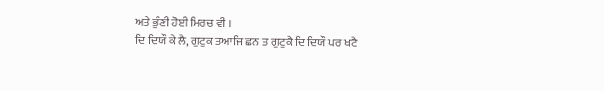ਅਤੇ ਭੁੰਣੀ ਹੋਈ ਮਿਰਚ ਵੀ ।
ਦਿ ਦਿਯੌ ਕੇ ਲੈ, ਗੁਟੁਕ ਤਆਜਿ ਛਨ ਤ ਗੁਟੁਕੈ ਦਿ ਦਿਯੌ ਪਰ ਖਟੈ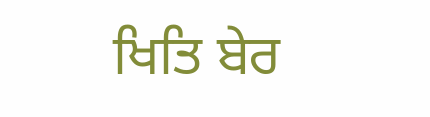ਖਿਤਿ ਬੇਰ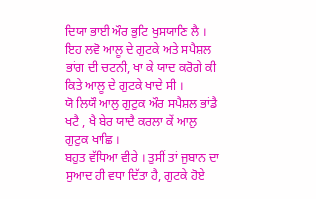ਦਿਯਾ ਭਾਈ ਔਰ ਭੁਟਿ ਖੁਸਯਾਣਿ ਲੈ ।
ਇਹ ਲਵੋ ਆਲੂ ਦੇ ਗੁਟਕੇ ਅਤੇ ਸਪੈਸ਼ਲ ਭਾਂਗ ਦੀ ਚਟਨੀ, ਖਾ ਕੇ ਯਾਦ ਕਰੋਗੇ ਕੀ ਕਿਤੇ ਆਲੂ ਦੇ ਗੁਟਕੇ ਖਾਦੇ ਸੀ ।
ਯੋ ਲਿਯੌ ਆਲੁ ਗੁਟੁਕ ਔਰ ਸਪੈਸ਼ਲ ਭਾਂਡੈ ਖਟੈ , ਖੈ ਬੇਰ ਯਾਦੈ ਕਰਲਾ ਕੇਂ ਆਲੁ ਗੁਟੁਕ ਖਾਛਿ ।
ਬਹੁਤ ਵੱਧਿਆ ਵੀਰੇ । ਤੁਸੀਂ ਤਾਂ ਜੁਬਾਨ ਦਾ ਸੁਆਦ ਹੀ ਵਧਾ ਦਿੱਤਾ ਹੈ, ਗੁਟਕੇ ਹੋਏ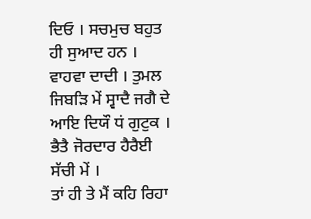ਦਿਓ । ਸਚਮੁਚ ਬਹੁਤ ਹੀ ਸੁਆਦ ਹਨ ।
ਵਾਹਵਾ ਦਾਦੀ । ਤੁਮਲ ਜਿਬੜਿ ਮੇਂ ਸ੍ਵਾਦੈ ਜਗੈ ਦੇ ਆਇ ਦਿਯੌ ਧਂ ਗੁਟੁਕ । ਭੈਤੈ ਜੋਰਦਾਰ ਹੈਰੈਈ ਸੱਚੀ ਮੇਂ ।
ਤਾਂ ਹੀ ਤੇ ਮੈਂ ਕਹਿ ਰਿਹਾ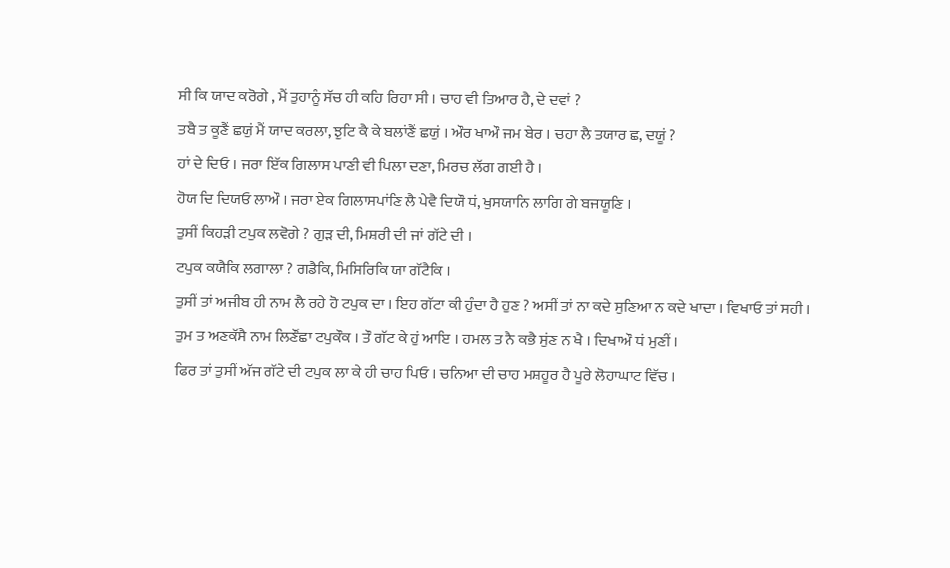ਸੀ ਕਿ ਯਾਦ ਕਰੋਗੇ , ਮੈਂ ਤੁਹਾਨੂੰ ਸੱਚ ਹੀ ਕਹਿ ਰਿਹਾ ਸੀ । ਚਾਹ ਵੀ ਤਿਆਰ ਹੈ, ਦੇ ਦਵਾਂ ?
ਤਬੈ ਤ ਕੂਣੈਂ ਛਯੁਂ ਮੈਂ ਯਾਦ ਕਰਲਾ, ਝੁਟਿ ਕੈ ਕੇ ਬਲਾਂਣੈਂ ਛਯੁਂ । ਔਰ ਖਾਔ ਜਮ ਬੇਰ । ਚਹਾ ਲੈ ਤਯਾਰ ਛ, ਦਯੂਂ ?
ਹਾਂ ਦੇ ਦਿਓ । ਜਰਾ ਇੱਕ ਗਿਲਾਸ ਪਾਣੀ ਵੀ ਪਿਲਾ ਦਣਾ, ਮਿਰਚ ਲੱਗ ਗਈ ਹੈ ।
ਹੋਯ ਦਿ ਦਿਯਓ ਲਾਔ । ਜਰਾ ਏਕ ਗਿਲਾਸਪਾਂਣਿ ਲੈ ਪੇਵੈ ਦਿਯੌ ਧਂ, ਖੁਸਯਾਨਿ ਲਾਗਿ ਗੇ ਬਜਯੂਣਿ ।
ਤੁਸੀਂ ਕਿਹੜੀ ਟਪੁਕ ਲਵੋਗੇ ? ਗੁੜ ਦੀ, ਮਿਸ਼ਰੀ ਦੀ ਜਾਂ ਗੱਟੇ ਦੀ ।
ਟਪੁਕ ਕਯੈਕਿ ਲਗਾਲਾ ? ਗਡੈਕਿ, ਮਿਸਿਰਿਕਿ ਯਾ ਗੱਟੈਕਿ ।
ਤੁਸੀਂ ਤਾਂ ਅਜੀਬ ਹੀ ਨਾਮ ਲੈ ਰਹੇ ਹੋ ਟਪੁਕ ਦਾ । ਇਹ ਗੱਟਾ ਕੀ ਹੁੰਦਾ ਹੈ ਹੁਣ ? ਅਸੀਂ ਤਾਂ ਨਾ ਕਦੇ ਸੁਣਿਆ ਨ ਕਦੇ ਖਾਦਾ । ਵਿਖਾਓ ਤਾਂ ਸਹੀ ।
ਤੁਮ ਤ ਅਣਕੱਸੈ ਨਾਮ ਲਿਣੌਂਛਾ ਟਪੁਕੌਕ । ਤੌ ਗੱਟ ਕੇ ਹੁਂ ਆਇ । ਹਮਲ ਤ ਨੈ ਕਭੈ ਸੁਂਣ ਨ ਖੈ । ਦਿਖਾਔ ਧਂ ਮੁਣੀਂ ।
ਫਿਰ ਤਾਂ ਤੁਸੀਂ ਅੱਜ ਗੱਟੇ ਦੀ ਟਪੁਕ ਲਾ ਕੇ ਹੀ ਚਾਹ ਪਿਓ । ਚਨਿਆ ਦੀ ਚਾਹ ਮਸ਼ਹੂਰ ਹੈ ਪੂਰੇ ਲੋਹਾਘਾਟ ਵਿੱਚ ।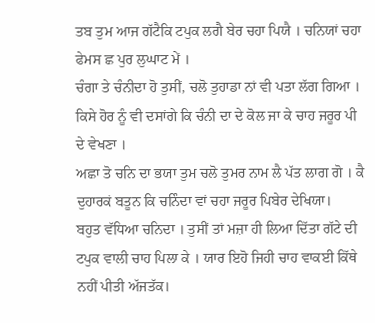ਤਬ ਤੁਮ ਆਜ ਗੱਟੈਕਿ ਟਪੁਕ ਲਗੈ ਬੇਰ ਚਹਾ ਪਿਯੈ । ਚਨਿਯਾਂ ਚਹਾ ਫੇਮਸ ਛ ਪੁਰ ਲੁਘਾਟ ਮੇਂ ।
ਚੰਗਾ ਤੇ ਚੰਨੀਦਾ ਹੋ ਤੁਸੀਂ, ਚਲੋ ਤੁਹਾਡਾ ਨਾਂ ਵੀ ਪਤਾ ਲੱਗ ਗਿਆ । ਕਿਸੇ ਹੋਰ ਨੂੰ ਵੀ ਦਸਾਂਗੇ ਕਿ ਚੰਨੀ ਦਾ ਦੇ ਕੋਲ ਜਾ ਕੇ ਚਾਹ ਜਰੂਰ ਪੀ ਦੇ ਵੇਖਣਾ ।
ਅਛਾ ਤੋ ਚਨਿ ਦਾ ਭਯਾ ਤੁਮ ਚਲੋ ਤੁਮਰ ਨਾਮ ਲੈ ਪੱਤ ਲਾਗ ਗੋ । ਕੈ ਦੁਹਾਰਕਂ ਬਤੂਨ ਕਿ ਚਨਿੰਦਾ ਵਾਂ ਚਹਾ ਜਰੂਰ ਪਿਬੇਰ ਦੇਖਿਯਾ।
ਬਹੁਤ ਵੱਧਿਆ ਚਨਿਦਾ । ਤੁਸੀਂ ਤਾਂ ਮਜ਼ਾ ਹੀ ਲਿਆ ਦਿੱਤਾ ਗੱਟੇ ਦੀ ਟਪੁਕ ਵਾਲੀ ਚਾਹ ਪਿਲਾ ਕੇ । ਯਾਰ ਇਹੋ ਜਿਹੀ ਚਾਹ ਵਾਕਈ ਕਿੱਥੇ ਨਹੀਂ ਪੀਤੀ ਅੱਜਤੱਕ।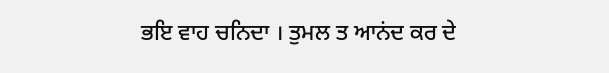ਭਇ ਵਾਹ ਚਨਿਦਾ । ਤੁਮਲ ਤ ਆਨਂਦ ਕਰ ਦੇ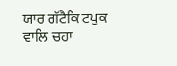ਯਾਰ ਗੱਟੈਕਿ ਟਪੁਕ ਵਾਲਿ ਚਹਾ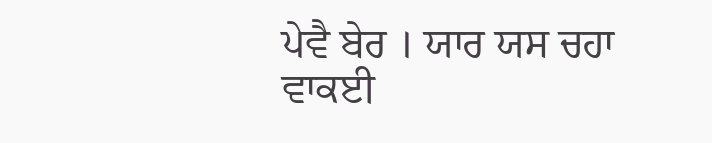ਪੇਵੈ ਬੇਰ । ਯਾਰ ਯਸ ਚਹਾ ਵਾਕਈ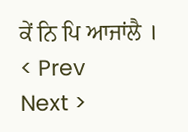ਕੇਂ ਨਿ ਪਿ ਆਜਾਂਲੈ ।
< Prev
Next >